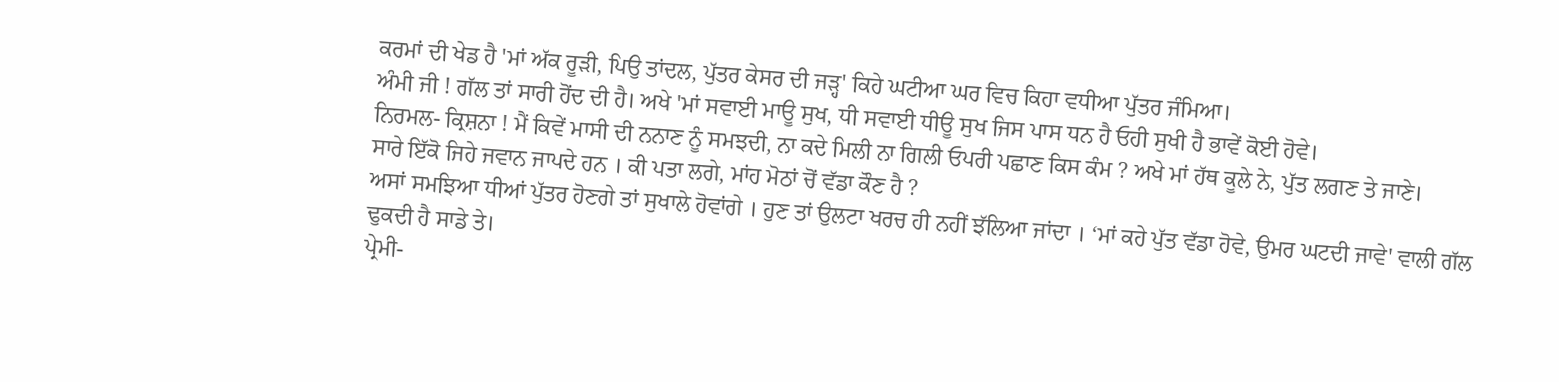ਕਰਮਾਂ ਦੀ ਖੇਡ ਹੈ 'ਮਾਂ ਅੱਕ ਰੂੜੀ, ਪਿਉ ਤਾਂਦਲ, ਪੁੱਤਰ ਕੇਸਰ ਦੀ ਜੜ੍ਹ' ਕਿਹੇ ਘਟੀਆ ਘਰ ਵਿਚ ਕਿਹਾ ਵਧੀਆ ਪੁੱਤਰ ਜੰਮਿਆ।
ਅੰਮੀ ਜੀ ! ਗੱਲ ਤਾਂ ਸਾਰੀ ਹੋਂਦ ਦੀ ਹੈ। ਅਖੇ 'ਮਾਂ ਸਵਾਈ ਮਾਊ ਸੁਖ, ਧੀ ਸਵਾਈ ਧੀਊ ਸੁਖ ਜਿਸ ਪਾਸ ਧਨ ਹੈ ਓਹੀ ਸੁਖੀ ਹੈ ਭਾਵੇਂ ਕੋਈ ਹੋਵੇ।
ਨਿਰਮਲ- ਕ੍ਰਿਸ਼ਨਾ ! ਮੈਂ ਕਿਵੇਂ ਮਾਸੀ ਦੀ ਨਨਾਣ ਨੂੰ ਸਮਝਦੀ, ਨਾ ਕਦੇ ਮਿਲੀ ਨਾ ਗਿਲੀ ਓਪਰੀ ਪਛਾਣ ਕਿਸ ਕੰਮ ? ਅਖੇ ਮਾਂ ਹੱਥ ਕੂਲੇ ਨੇ, ਪੁੱਤ ਲਗਣ ਤੇ ਜਾਣੇ।
ਸਾਰੇ ਇੱਕੋ ਜਿਹੇ ਜਵਾਨ ਜਾਪਦੇ ਹਨ । ਕੀ ਪਤਾ ਲਗੇ, ਮਾਂਹ ਮੋਠਾਂ ਚੋਂ ਵੱਡਾ ਕੌਣ ਹੈ ?
ਅਸਾਂ ਸਮਝਿਆ ਧੀਆਂ ਪੁੱਤਰ ਹੋਣਗੇ ਤਾਂ ਸੁਖਾਲੇ ਹੋਵਾਂਗੇ । ਹੁਣ ਤਾਂ ਉਲਟਾ ਖਰਚ ਹੀ ਨਹੀਂ ਝੱਲਿਆ ਜਾਂਦਾ । ‘ਮਾਂ ਕਹੇ ਪੁੱਤ ਵੱਡਾ ਹੋਵੇ, ਉਮਰ ਘਟਦੀ ਜਾਵੇ' ਵਾਲੀ ਗੱਲ ਢੁਕਦੀ ਹੈ ਸਾਡੇ ਤੇ।
ਪ੍ਰੇਮੀ-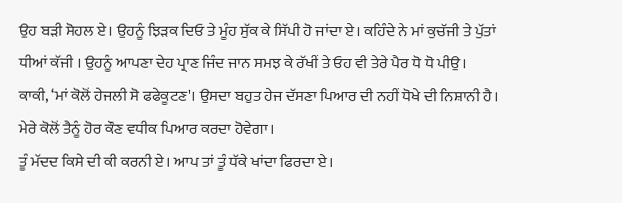ਉਹ ਬੜੀ ਸੋਹਲ ਏ। ਉਹਨੂੰ ਝਿੜਕ ਦਿਓ ਤੇ ਮੂੰਹ ਸੁੱਕ ਕੇ ਸਿੱਪੀ ਹੋ ਜਾਂਦਾ ਏ। ਕਹਿੰਦੇ ਨੇ ਮਾਂ ਕੁਚੱਜੀ ਤੇ ਪੁੱਤਾਂ ਧੀਆਂ ਕੱਜੀ । ਉਹਨੂੰ ਆਪਣਾ ਦੇਹ ਪ੍ਰਾਣ ਜਿੰਦ ਜਾਨ ਸਮਝ ਕੇ ਰੱਖੀਂ ਤੇ ਓਹ ਵੀ ਤੇਰੇ ਪੈਰ ਧੋ ਧੋ ਪੀਉ।
ਕਾਕੀ, ‘ਮਾਂ ਕੋਲੋਂ ਹੇਜਲੀ ਸੋ ਫਫੇਕੂਟਣ'। ਉਸਦਾ ਬਹੁਤ ਹੇਜ ਦੱਸਣਾ ਪਿਆਰ ਦੀ ਨਹੀਂ ਧੋਖੇ ਦੀ ਨਿਸ਼ਾਨੀ ਹੈ। ਮੇਰੇ ਕੋਲੋਂ ਤੈਨੂੰ ਹੋਰ ਕੌਣ ਵਧੀਕ ਪਿਆਰ ਕਰਦਾ ਹੋਵੇਗਾ।
ਤੂੰ ਮੱਦਦ ਕਿਸੇ ਦੀ ਕੀ ਕਰਨੀ ਏ। ਆਪ ਤਾਂ ਤੂੰ ਧੱਕੇ ਖਾਂਦਾ ਫਿਰਦਾ ਏ।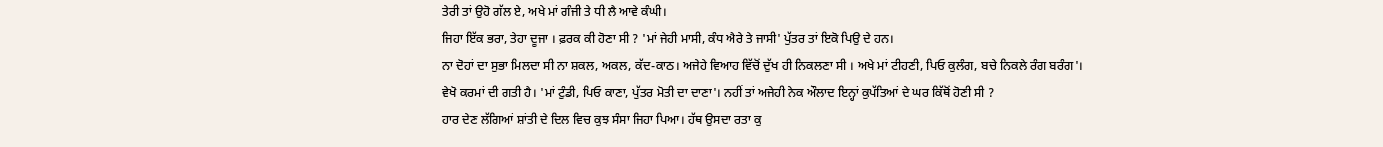ਤੇਰੀ ਤਾਂ ਉਹੋ ਗੱਲ ਏ, ਅਖੇ ਮਾਂ ਗੰਜੀ ਤੇ ਧੀ ਲੈ ਆਵੇ ਕੰਘੀ।
ਜਿਹਾ ਇੱਕ ਭਰਾ, ਤੇਹਾ ਦੂਜਾ । ਫ਼ਰਕ ਕੀ ਹੋਣਾ ਸੀ ? 'ਮਾਂ ਜੇਹੀ ਮਾਸੀ, ਕੰਧ ਐਰੇ ਤੇ ਜਾਸੀ' ਪੁੱਤਰ ਤਾਂ ਇਕੋ ਪਿਉ ਦੇ ਹਨ।
ਨਾ ਦੋਹਾਂ ਦਾ ਸੁਭਾ ਮਿਲਦਾ ਸੀ ਨਾ ਸ਼ਕਲ, ਅਕਲ, ਕੱਦ-ਕਾਠ। ਅਜੇਹੇ ਵਿਆਹ ਵਿੱਚੋਂ ਦੁੱਖ ਹੀ ਨਿਕਲਣਾ ਸੀ । ਅਖੇ ਮਾਂ ਟੀਹਣੀ, ਪਿਓ ਕੁਲੰਗ, ਬਚੇ ਨਿਕਲੇ ਰੰਗ ਬਰੰਗ'।
ਵੇਖੋ ਕਰਮਾਂ ਦੀ ਗਤੀ ਹੈ। 'ਮਾਂ ਟੁੰਡੀ, ਪਿਓ ਕਾਣਾ, ਪੁੱਤਰ ਮੋਤੀ ਦਾ ਦਾਣਾ'। ਨਹੀਂ ਤਾਂ ਅਜੇਹੀ ਨੇਕ ਔਲਾਦ ਇਨ੍ਹਾਂ ਕੁਪੱਤਿਆਂ ਦੇ ਘਰ ਕਿੱਥੋਂ ਹੋਣੀ ਸੀ ?
ਹਾਰ ਦੇਣ ਲੱਗਿਆਂ ਸ਼ਾਂਤੀ ਦੇ ਦਿਲ ਵਿਚ ਕੁਝ ਸੰਸਾ ਜਿਹਾ ਪਿਆ। ਹੱਥ ਉਸਦਾ ਰਤਾ ਕੁ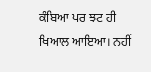ਕੰਬਿਆ ਪਰ ਝਟ ਹੀ ਖਿਆਲ ਆਇਆ। ਨਹੀਂ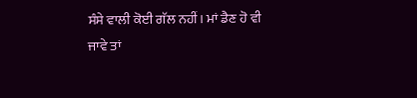ਸੰਸੇ ਵਾਲੀ ਕੋਈ ਗੱਲ ਨਹੀਂ। ਮਾਂ ਡੈਣ ਹੋ ਵੀ ਜਾਵੇ ਤਾਂ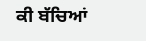ਕੀ ਬੱਚਿਆਂ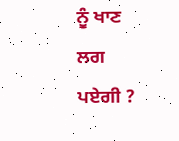ਨੂੰ ਖਾਣ ਲਗ ਪਏਗੀ ?